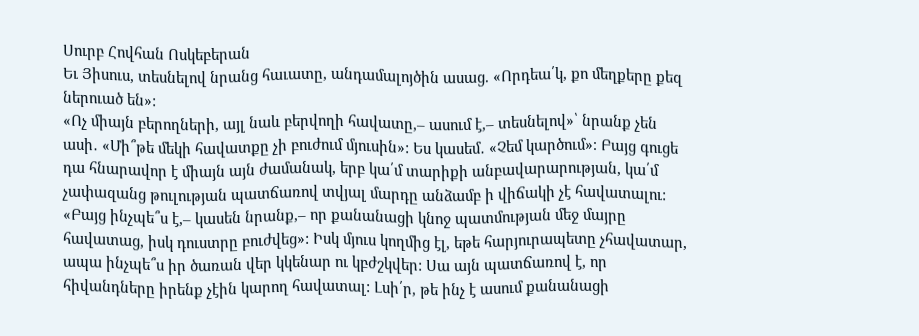Սուրբ Հովհան Ոսկեբերան
Եւ Յիսուս, տեսնելով նրանց հաւատը, անդամալոյծին ասաց. «Որդեա՛կ, քո մեղքերը քեզ ներուած են»:
«Ոչ միայն բերողների, այլ նաև բերվողի հավատը,– ասում է,– տեսնելով»՝ նրանք չեն ասի․ «Մի՞թե մեկի հավատքը չի բուժում մյուսին»: Ես կասեմ․ «Չեմ կարծում»։ Բայց գուցե դա հնարավոր է միայն այն ժամանակ, երբ կա՛մ տարիքի անբավարարության, կա՛մ չափազանց թուլության պատճառով տվյալ մարդը անձամբ ի վիճակի չէ հավատալու: «Բայց ինչպե՞ս է,– կասեն նրանք,– որ քանանացի կնոջ պատմության մեջ մայրը հավատաց, իսկ դուստրը բուժվեց»: Իսկ մյուս կողմից էլ, եթե հարյուրապետը չհավատար, ապա ինչպե՞ս իր ծառան վեր կկենար ու կբժշկվեր: Սա այն պատճառով է, որ հիվանդները իրենք չէին կարող հավատալ: Լսի՛ր, թե ինչ է ասում քանանացի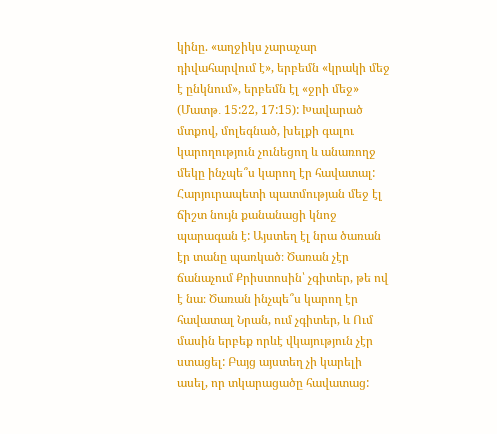կինը. «աղջիկս չարաչար դիվահարվում է», երբեմն «կրակի մեջ է ընկնում», երբեմն էլ «ջրի մեջ» (Մատթ․ 15:22, 17:15): Խավարած մտքով, մոլեգնած, խելքի գալու կարողություն չունեցող և անառողջ մեկը ինչպե՞ս կարող էր հավատալ:
Հարյուրապետի պատմության մեջ էլ ճիշտ նույն քանանացի կնոջ պարագան է: Այստեղ էլ նրա ծառան էր տանը պառկած։ Ծառան չէր ճանաչում Քրիստոսին՝ չգիտեր, թե ով է նա։ Ծառան ինչպե՞ս կարող էր հավատալ Նրան, ում չգիտեր, և Ում մասին երբեք որևէ վկայություն չէր ստացել: Բայց այստեղ չի կարելի ասել, որ տկարացածը հավատաց: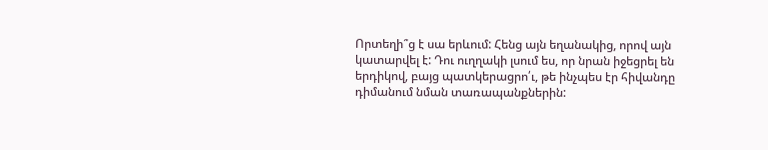Որտեղի՞ց է սա երևում: Հենց այն եղանակից, որով այն կատարվել է: Դու ուղղակի լսում ես, որ նրան իջեցրել են երդիկով, բայց պատկերացրո՛ւ, թե ինչպես էր հիվանդը դիմանում նման տառապանքներին: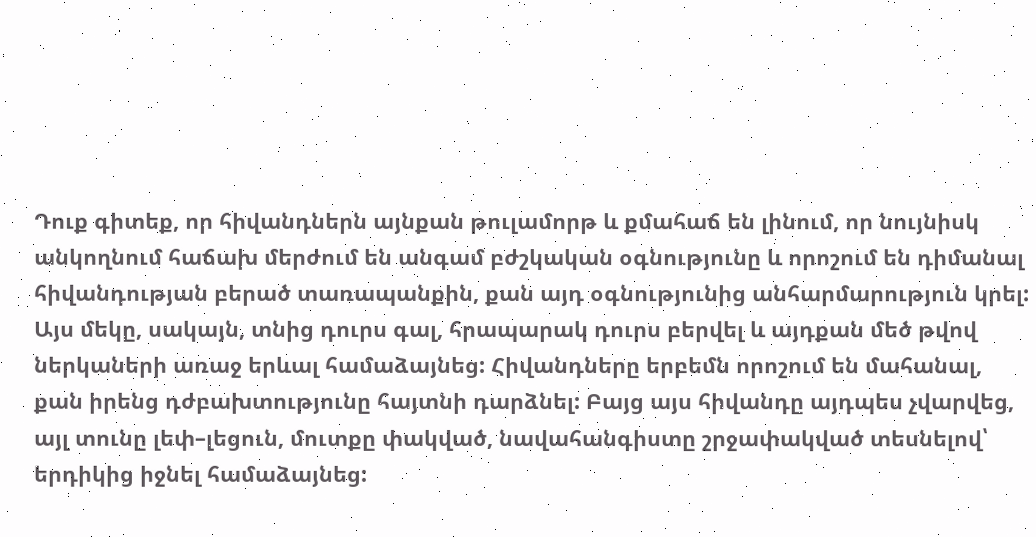Դուք գիտեք, որ հիվանդներն այնքան թուլամորթ և քմահաճ են լինում, որ նույնիսկ անկողնում հաճախ մերժում են անգամ բժշկական օգնությունը և որոշում են դիմանալ հիվանդության բերած տառապանքին, քան այդ օգնությունից անհարմարություն կրել: Այս մեկը, սակայն, տնից դուրս գալ, հրապարակ դուրս բերվել և այդքան մեծ թվով ներկաների առաջ երևալ համաձայնեց: Հիվանդները երբեմն որոշում են մահանալ, քան իրենց դժբախտությունը հայտնի դարձնել: Բայց այս հիվանդը այդպես չվարվեց, այլ տունը լեփ–լեցուն, մուտքը փակված, նավահանգիստը շրջափակված տեսնելով՝ երդիկից իջնել համաձայնեց: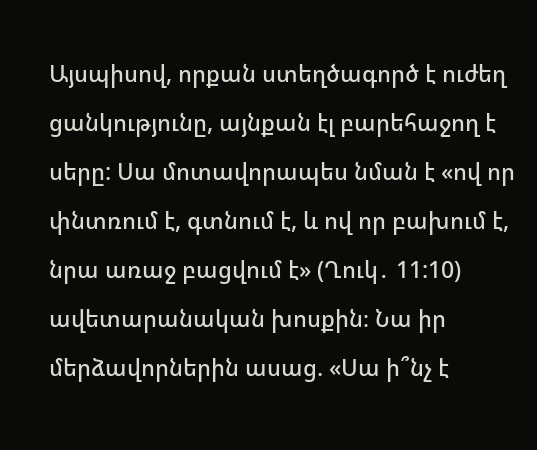Այսպիսով, որքան ստեղծագործ է ուժեղ ցանկությունը, այնքան էլ բարեհաջող է սերը: Սա մոտավորապես նման է «ով որ փնտռում է, գտնում է, և ով որ բախում է, նրա առաջ բացվում է» (Ղուկ․ 11:10) ավետարանական խոսքին։ Նա իր մերձավորներին ասաց. «Սա ի՞նչ է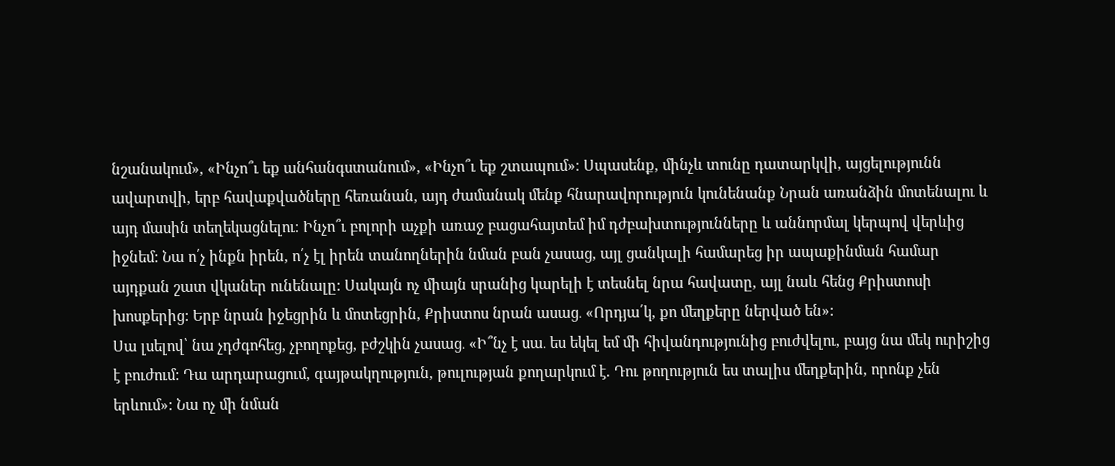նշանակում», «Ինչո՞ւ եք անհանգստանում», «Ինչո՞ւ եք շտապում»։ Սպասենք, մինչև տունը դատարկվի, այցելությունն ավարտվի, երբ հավաքվածները հեռանան, այդ ժամանակ մենք հնարավորություն կունենանք Նրան առանձին մոտենալու և այդ մասին տեղեկացնելու։ Ինչո՞ւ բոլորի աչքի առաջ բացահայտեմ իմ դժբախտությունները և աննորմալ կերպով վերևից իջնեմ: Նա ո՛չ ինքն իրեն, ո՛չ էլ իրեն տանողներին նման բան չասաց, այլ ցանկալի համարեց իր ապաքինման համար այդքան շատ վկաներ ունենալը: Սակայն ոչ միայն սրանից կարելի է տեսնել նրա հավատը, այլ նաև հենց Քրիստոսի խոսքերից: Երբ նրան իջեցրին և մոտեցրին, Քրիստոս նրան ասաց․ «Որդյա՛կ, քո մեղքերը ներված են»:
Սա լսելով՝ նա չդժգոհեց, չբողոքեց, բժշկին չասաց․ «Ի՞նչ է սա․ ես եկել եմ մի հիվանդությունից բուժվելու, բայց նա մեկ ուրիշից է բուժում: Դա արդարացում, գայթակղություն, թուլության քողարկում է. Դու թողություն ես տալիս մեղքերին, որոնք չեն երևում»: Նա ոչ մի նման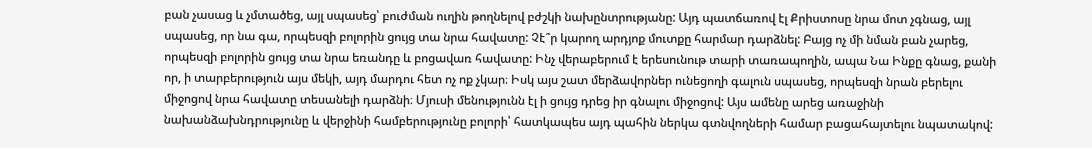բան չասաց և չմտածեց, այլ սպասեց՝ բուժման ուղին թողնելով բժշկի նախընտրությանը: Այդ պատճառով էլ Քրիստոսը նրա մոտ չգնաց, այլ սպասեց, որ նա գա, որպեսզի բոլորին ցույց տա նրա հավատը: Չէ՞ր կարող արդյոք մուտքը հարմար դարձնել: Բայց ոչ մի նման բան չարեց, որպեսզի բոլորին ցույց տա նրա եռանդը և բոցավառ հավատը: Ինչ վերաբերում է երեսունութ տարի տառապողին, ապա Նա Ինքը գնաց, քանի որ, ի տարբերություն այս մեկի, այդ մարդու հետ ոչ ոք չկար։ Իսկ այս շատ մերձավորներ ունեցողի գալուն սպասեց, որպեսզի նրան բերելու միջոցով նրա հավատը տեսանելի դարձնի։ Մյուսի մենությունն էլ ի ցույց դրեց իր գնալու միջոցով: Այս ամենը արեց առաջինի նախանձախնդրությունը և վերջինի համբերությունը բոլորի՝ հատկապես այդ պահին ներկա գտնվողների համար բացահայտելու նպատակով: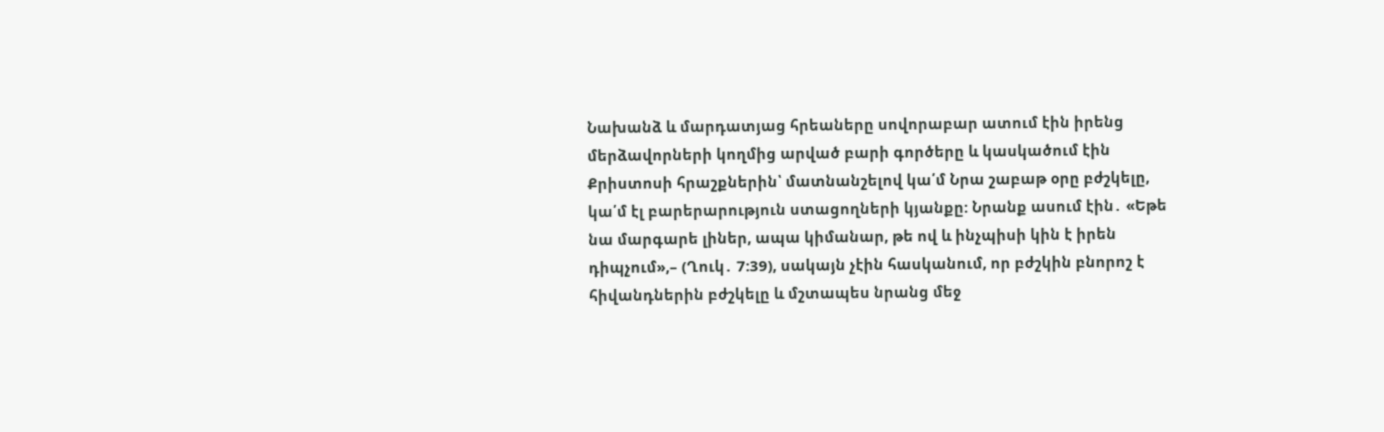Նախանձ և մարդատյաց հրեաները սովորաբար ատում էին իրենց մերձավորների կողմից արված բարի գործերը և կասկածում էին Քրիստոսի հրաշքներին՝ մատնանշելով կա՛մ Նրա շաբաթ օրը բժշկելը, կա՛մ էլ բարերարություն ստացողների կյանքը: Նրանք ասում էին․ «Եթե նա մարգարե լիներ, ապա կիմանար, թե ով և ինչպիսի կին է իրեն դիպչում»,– (Ղուկ․ 7:39), սակայն չէին հասկանում, որ բժշկին բնորոշ է հիվանդներին բժշկելը և մշտապես նրանց մեջ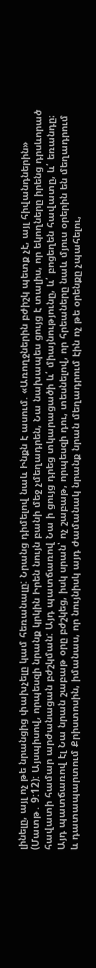լինելը, այլ ոչ թե նրանցից փախչելը կամ հեռանալը: Նրանց դիմելով նաև Ինքն է ասում. «Առողջներին բժիշկ պետք չէ, այլ հիվանդներին» (Մատթ․ 9:12): Այսպիսով, որպեսզի նրանք կրկին Իրեն նույն բանի մեջ չմեղադրեն, Նա նախապես ցույց է տալիս, որ եկողները իրենց դրսևորած հավատի համար արժանացան բժշկման: Այդ պատճառով Նա ի ցույց դրեց տկարացածի և՛ միայնությունը, և՛ բոցեղեն հավատը, և՛ եռանդը։ Այդ պատճառով էլ Նա նրան շաբաթ օրը բժշկեց, իսկ սրան՝ ոչ շաբաթ, որպեսզի դու, տեսնելով, որ հրեաները նաև մյուս օրերին են մեղադրում և դատապարտում Քրիստոսին, իմանաս, որ նույնիսկ այդ ժամանակ նրանք նրան մեղադրում էին ոչ թե օրենքը չպահելու,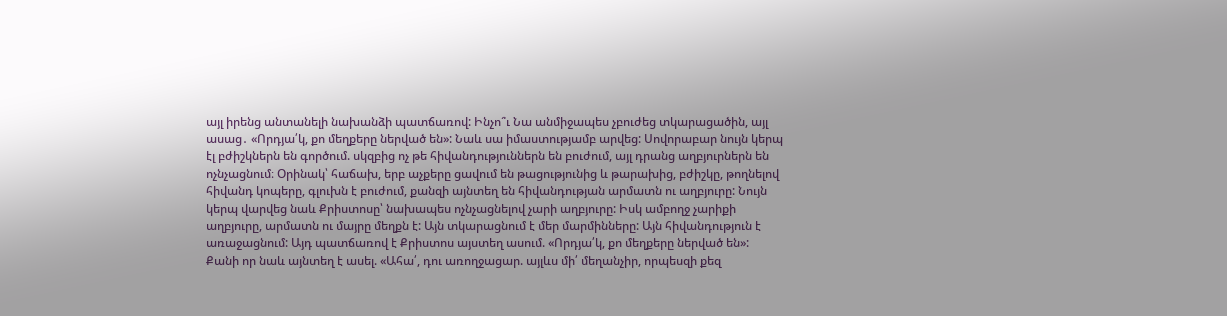այլ իրենց անտանելի նախանձի պատճառով: Ինչո՞ւ Նա անմիջապես չբուժեց տկարացածին, այլ ասաց․ «Որդյա՛կ, քո մեղքերը ներված են»: Նաև սա իմաստությամբ արվեց: Սովորաբար նույն կերպ էլ բժիշկներն են գործում. սկզբից ոչ թե հիվանդություններն են բուժում, այլ դրանց աղբյուրներն են ոչնչացնում։ Օրինակ՝ հաճախ, երբ աչքերը ցավում են թացությունից և թարախից, բժիշկը, թողնելով հիվանդ կոպերը, գլուխն է բուժում, քանզի այնտեղ են հիվանդության արմատն ու աղբյուրը: Նույն կերպ վարվեց նաև Քրիստոսը՝ նախապես ոչնչացնելով չարի աղբյուրը: Իսկ ամբողջ չարիքի աղբյուրը, արմատն ու մայրը մեղքն է: Այն տկարացնում է մեր մարմինները: Այն հիվանդություն է առաջացնում: Այդ պատճառով է Քրիստոս այստեղ ասում. «Որդյա՛կ, քո մեղքերը ներված են»: Քանի որ նաև այնտեղ է ասել. «Ահա՛, դու առողջացար. այլևս մի՛ մեղանչիր, որպեսզի քեզ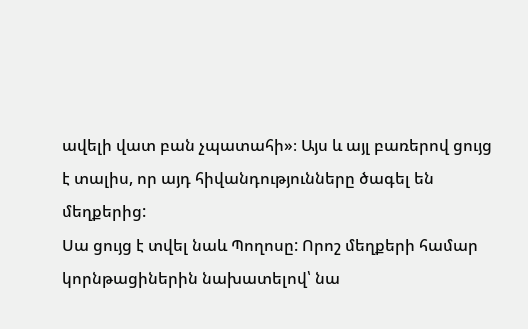ավելի վատ բան չպատահի»։ Այս և այլ բառերով ցույց է տալիս, որ այդ հիվանդությունները ծագել են մեղքերից:
Սա ցույց է տվել նաև Պողոսը: Որոշ մեղքերի համար կորնթացիներին նախատելով՝ նա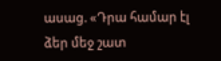ասաց. «Դրա համար էլ ձեր մեջ շատ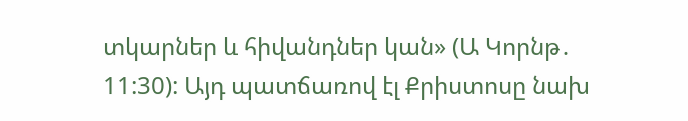տկարներ և հիվանդներ կան» (Ա Կորնթ․ 11:30): Այդ պատճառով էլ Քրիստոսը նախ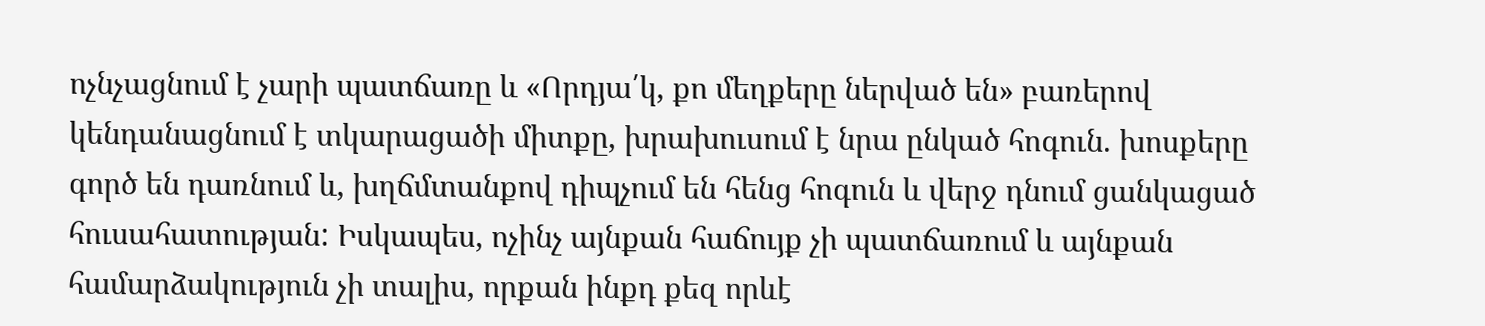ոչնչացնում է չարի պատճառը և «Որդյա՛կ, քո մեղքերը ներված են» բառերով կենդանացնում է տկարացածի միտքը, խրախուսում է նրա ընկած հոգուն. խոսքերը գործ են դառնում և, խղճմտանքով դիպչում են հենց հոգուն և վերջ դնում ցանկացած հուսահատության: Իսկապես, ոչինչ այնքան հաճույք չի պատճառում և այնքան համարձակություն չի տալիս, որքան ինքդ քեզ որևէ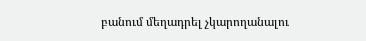բանում մեղադրել չկարողանալու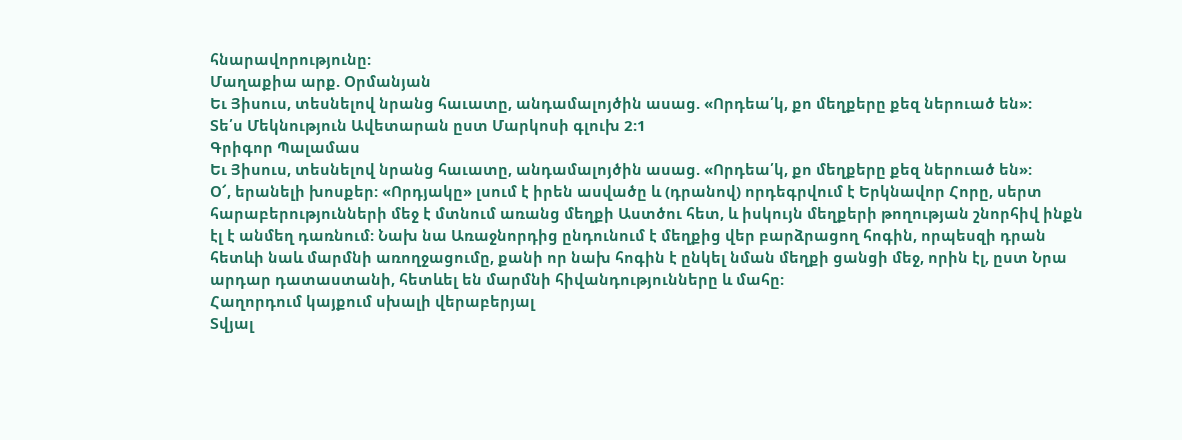հնարավորությունը:
Մաղաքիա արք. Օրմանյան
Եւ Յիսուս, տեսնելով նրանց հաւատը, անդամալոյծին ասաց. «Որդեա՛կ, քո մեղքերը քեզ ներուած են»:
Տե՛ս Մեկնություն Ավետարան ըստ Մարկոսի գլուխ 2:1
Գրիգոր Պալամաս
Եւ Յիսուս, տեսնելով նրանց հաւատը, անդամալոյծին ասաց. «Որդեա՛կ, քո մեղքերը քեզ ներուած են»:
Օ՜, երանելի խոսքեր: «Որդյակը» լսում է իրեն ասվածը և (դրանով) որդեգրվում է Երկնավոր Հորը, սերտ հարաբերությունների մեջ է մտնում առանց մեղքի Աստծու հետ, և իսկույն մեղքերի թողության շնորհիվ ինքն էլ է անմեղ դառնում: Նախ նա Առաջնորդից ընդունում է մեղքից վեր բարձրացող հոգին, որպեսզի դրան հետևի նաև մարմնի առողջացումը, քանի որ նախ հոգին է ընկել նման մեղքի ցանցի մեջ, որին էլ, ըստ Նրա արդար դատաստանի, հետևել են մարմնի հիվանդությունները և մահը:
Հաղորդում կայքում սխալի վերաբերյալ
Տվյալ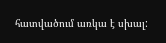հատվածում առկա է սխալ: